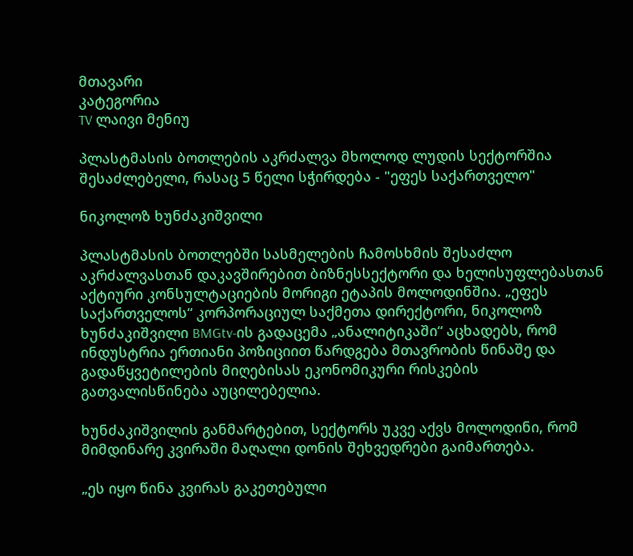მთავარი
კატეგორია
TV ლაივი მენიუ

პლასტმასის ბოთლების აკრძალვა მხოლოდ ლუდის სექტორშია შესაძლებელი, რასაც 5 წელი სჭირდება - "ეფეს საქართველო"

ნიკოლოზ ხუნძაკიშვილი

პლასტმასის ბოთლებში სასმელების ჩამოსხმის შესაძლო აკრძალვასთან დაკავშირებით ბიზნესსექტორი და ხელისუფლებასთან აქტიური კონსულტაციების მორიგი ეტაპის მოლოდინშია. „ეფეს საქართველოს“ კორპორაციულ საქმეთა დირექტორი, ნიკოლოზ ხუნძაკიშვილი BMGtv-ის გადაცემა „ანალიტიკაში“ აცხადებს, რომ ინდუსტრია ერთიანი პოზიციით წარდგება მთავრობის წინაშე და გადაწყვეტილების მიღებისას ეკონომიკური რისკების გათვალისწინება აუცილებელია.

ხუნძაკიშვილის განმარტებით, სექტორს უკვე აქვს მოლოდინი, რომ მიმდინარე კვირაში მაღალი დონის შეხვედრები გაიმართება.

„ეს იყო წინა კვირას გაკეთებული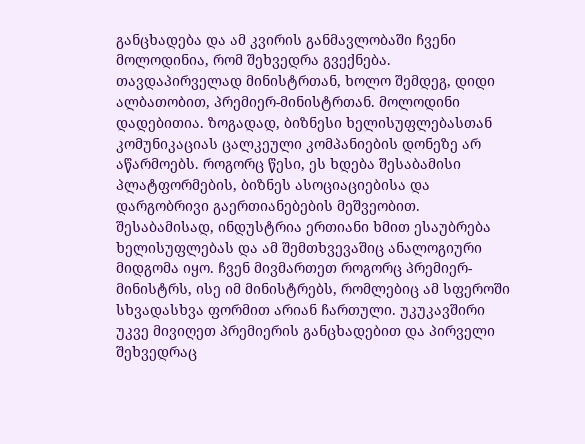განცხადება და ამ კვირის განმავლობაში ჩვენი მოლოდინია, რომ შეხვედრა გვექნება. თავდაპირველად მინისტრთან, ხოლო შემდეგ, დიდი ალბათობით, პრემიერ-მინისტრთან. მოლოდინი დადებითია. ზოგადად, ბიზნესი ხელისუფლებასთან კომუნიკაციას ცალკეული კომპანიების დონეზე არ აწარმოებს. როგორც წესი, ეს ხდება შესაბამისი პლატფორმების, ბიზნეს ასოციაციებისა და დარგობრივი გაერთიანებების მეშვეობით. შესაბამისად, ინდუსტრია ერთიანი ხმით ესაუბრება ხელისუფლებას და ამ შემთხვევაშიც ანალოგიური მიდგომა იყო. ჩვენ მივმართეთ როგორც პრემიერ-მინისტრს, ისე იმ მინისტრებს, რომლებიც ამ სფეროში სხვადასხვა ფორმით არიან ჩართული. უკუკავშირი უკვე მივიღეთ პრემიერის განცხადებით და პირველი შეხვედრაც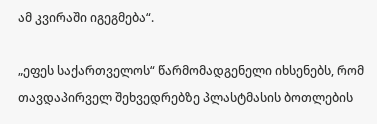ამ კვირაში იგეგმება“.

„ეფეს საქართველოს“ წარმომადგენელი იხსენებს, რომ თავდაპირველ შეხვედრებზე პლასტმასის ბოთლების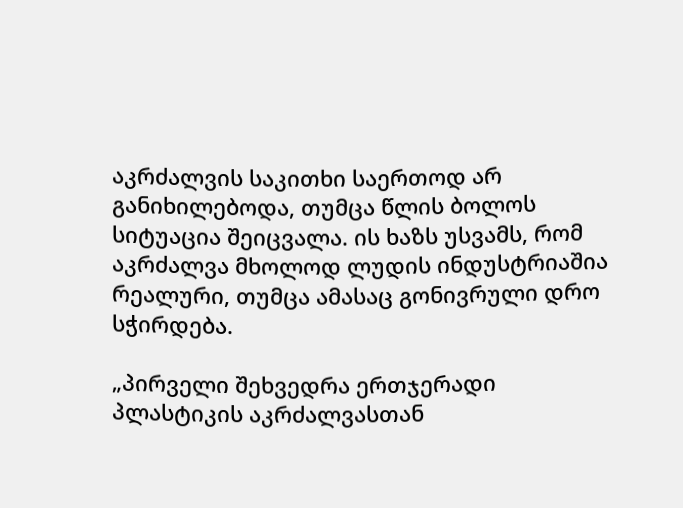აკრძალვის საკითხი საერთოდ არ განიხილებოდა, თუმცა წლის ბოლოს სიტუაცია შეიცვალა. ის ხაზს უსვამს, რომ აკრძალვა მხოლოდ ლუდის ინდუსტრიაშია რეალური, თუმცა ამასაც გონივრული დრო სჭირდება.

„პირველი შეხვედრა ერთჯერადი პლასტიკის აკრძალვასთან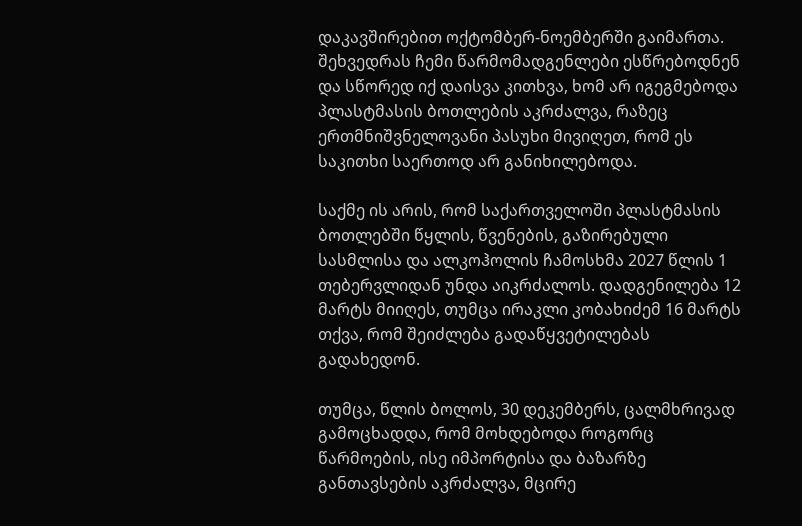დაკავშირებით ოქტომბერ-ნოემბერში გაიმართა. შეხვედრას ჩემი წარმომადგენლები ესწრებოდნენ და სწორედ იქ დაისვა კითხვა, ხომ არ იგეგმებოდა პლასტმასის ბოთლების აკრძალვა, რაზეც ერთმნიშვნელოვანი პასუხი მივიღეთ, რომ ეს საკითხი საერთოდ არ განიხილებოდა.

საქმე ის არის, რომ საქართველოში პლასტმასის ბოთლებში წყლის, წვენების, გაზირებული სასმლისა და ალკოჰოლის ჩამოსხმა 2027 წლის 1 თებერვლიდან უნდა აიკრძალოს. დადგენილება 12 მარტს მიიღეს, თუმცა ირაკლი კობახიძემ 16 მარტს თქვა, რომ შეიძლება გადაწყვეტილებას გადახედონ.

თუმცა, წლის ბოლოს, 30 დეკემბერს, ცალმხრივად გამოცხადდა, რომ მოხდებოდა როგორც წარმოების, ისე იმპორტისა და ბაზარზე განთავსების აკრძალვა, მცირე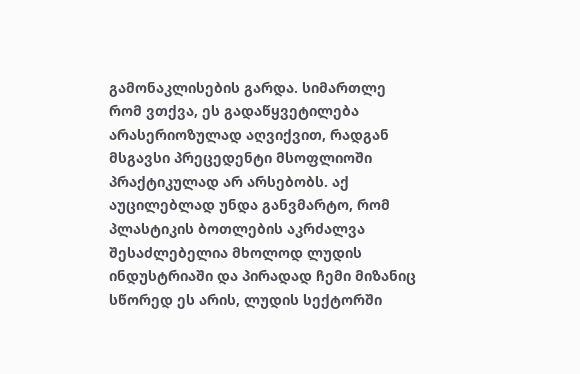გამონაკლისების გარდა. სიმართლე რომ ვთქვა, ეს გადაწყვეტილება არასერიოზულად აღვიქვით, რადგან მსგავსი პრეცედენტი მსოფლიოში პრაქტიკულად არ არსებობს. აქ აუცილებლად უნდა განვმარტო, რომ პლასტიკის ბოთლების აკრძალვა შესაძლებელია მხოლოდ ლუდის ინდუსტრიაში და პირადად ჩემი მიზანიც სწორედ ეს არის, ლუდის სექტორში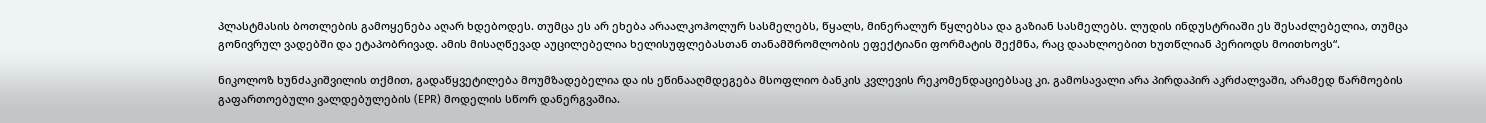პლასტმასის ბოთლების გამოყენება აღარ ხდებოდეს. თუმცა ეს არ ეხება არაალკოჰოლურ სასმელებს, წყალს, მინერალურ წყლებსა და გაზიან სასმელებს. ლუდის ინდუსტრიაში ეს შესაძლებელია, თუმცა გონივრულ ვადებში და ეტაპობრივად. ამის მისაღწევად აუცილებელია ხელისუფლებასთან თანამშრომლობის ეფექტიანი ფორმატის შექმნა, რაც დაახლოებით ხუთწლიან პერიოდს მოითხოვს“.

ნიკოლოზ ხუნძაკიშვილის თქმით, გადაწყვეტილება მოუმზადებელია და ის ეწინააღმდეგება მსოფლიო ბანკის კვლევის რეკომენდაციებსაც კი. გამოსავალი არა პირდაპირ აკრძალვაში, არამედ წარმოების გაფართოებული ვალდებულების (EPR) მოდელის სწორ დანერგვაშია.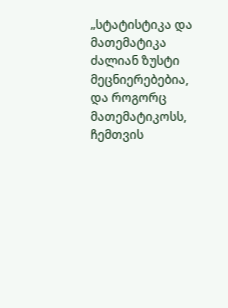„სტატისტიკა და მათემატიკა ძალიან ზუსტი მეცნიერებებია, და როგორც მათემატიკოსს, ჩემთვის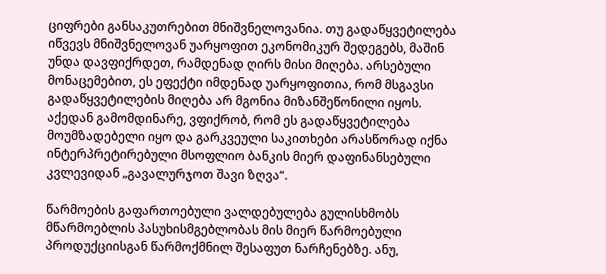ციფრები განსაკუთრებით მნიშვნელოვანია. თუ გადაწყვეტილება იწვევს მნიშვნელოვან უარყოფით ეკონომიკურ შედეგებს, მაშინ უნდა დავფიქრდეთ, რამდენად ღირს მისი მიღება. არსებული მონაცემებით, ეს ეფექტი იმდენად უარყოფითია, რომ მსგავსი გადაწყვეტილების მიღება არ მგონია მიზანშეწონილი იყოს. აქედან გამომდინარე, ვფიქრობ, რომ ეს გადაწყვეტილება მოუმზადებელი იყო და გარკვეული საკითხები არასწორად იქნა ინტერპრეტირებული მსოფლიო ბანკის მიერ დაფინანსებული კვლევიდან „გავალურჯოთ შავი ზღვა“.

წარმოების გაფართოებული ვალდებულება გულისხმობს მწარმოებლის პასუხისმგებლობას მის მიერ წარმოებული პროდუქციისგან წარმოქმნილ შესაფუთ ნარჩენებზე. ანუ,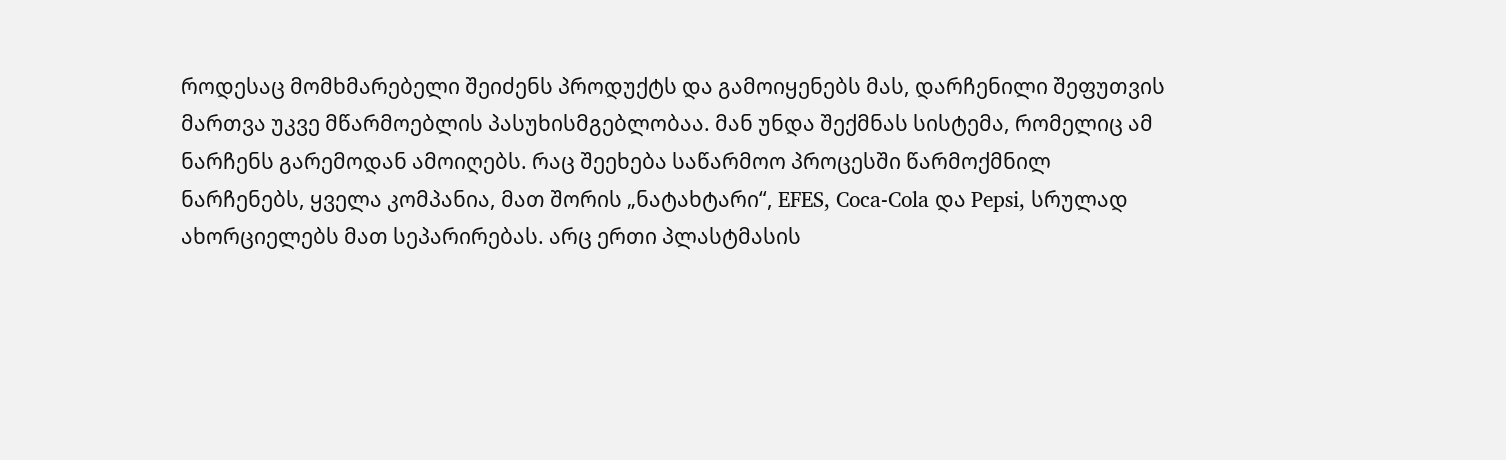როდესაც მომხმარებელი შეიძენს პროდუქტს და გამოიყენებს მას, დარჩენილი შეფუთვის მართვა უკვე მწარმოებლის პასუხისმგებლობაა. მან უნდა შექმნას სისტემა, რომელიც ამ ნარჩენს გარემოდან ამოიღებს. რაც შეეხება საწარმოო პროცესში წარმოქმნილ ნარჩენებს, ყველა კომპანია, მათ შორის „ნატახტარი“, EFES, Coca-Cola და Pepsi, სრულად ახორციელებს მათ სეპარირებას. არც ერთი პლასტმასის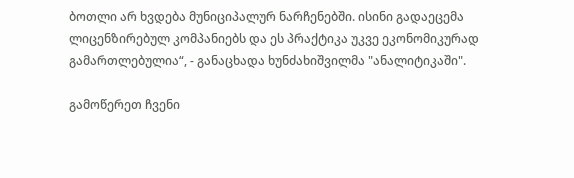ბოთლი არ ხვდება მუნიციპალურ ნარჩენებში. ისინი გადაეცემა ლიცენზირებულ კომპანიებს და ეს პრაქტიკა უკვე ეკონომიკურად გამართლებულია“, - განაცხადა ხუნძახიშვილმა "ანალიტიკაში".

გამოწერეთ ჩვენი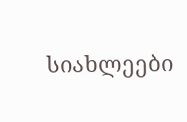სიახლეები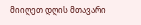მიიღეთ დღის მთავარი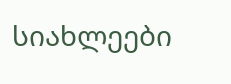სიახლეები